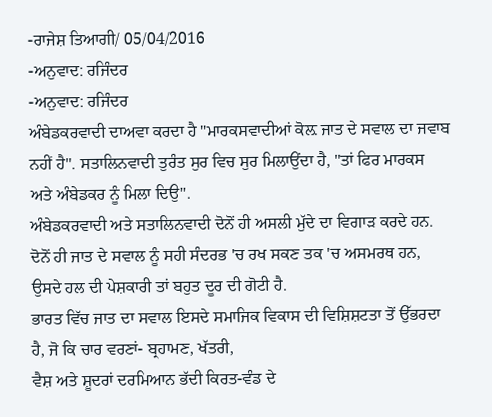-ਰਾਜੇਸ਼ ਤਿਆਗੀ/ 05/04/2016
-ਅਨੁਵਾਦ: ਰਜਿੰਦਰ
-ਅਨੁਵਾਦ: ਰਜਿੰਦਰ
ਅੰਬੇਡਕਰਵਾਦੀ ਦਾਅਵਾ ਕਰਦਾ ਹੈ "ਮਾਰਕਸਵਾਦੀਆਂ ਕੋਲ਼ ਜਾਤ ਦੇ ਸਵਾਲ ਦਾ ਜਵਾਬ ਨਹੀਂ ਹੈ". ਸਤਾਲਿਨਵਾਦੀ ਤੁਰੰਤ ਸੁਰ ਵਿਚ ਸੁਰ ਮਿਲਾਉਂਦਾ ਹੈ, "ਤਾਂ ਫਿਰ ਮਾਰਕਸ ਅਤੇ ਅੰਬੇਡਕਰ ਨੂੰ ਮਿਲਾ ਦਿਉ".
ਅੰਬੇਡਕਰਵਾਦੀ ਅਤੇ ਸਤਾਲਿਨਵਾਦੀ ਦੋਨੋਂ ਹੀ ਅਸਲੀ ਮੁੱਦੇ ਦਾ ਵਿਗਾਡ਼ ਕਰਦੇ ਹਨ. ਦੋਨੋਂ ਹੀ ਜਾਤ ਦੇ ਸਵਾਲ ਨੂੰ ਸਹੀ ਸੰਦਰਭ 'ਚ ਰਖ ਸਕਣ ਤਕ 'ਚ ਅਸਮਰਥ ਹਨ, ਉਸਦੇ ਹਲ ਦੀ ਪੇਸ਼ਕਾਰੀ ਤਾਂ ਬਹੁਤ ਦੂਰ ਦੀ ਗੋਟੀ ਹੈ.
ਭਾਰਤ ਵਿੱਚ ਜਾਤ ਦਾ ਸਵਾਲ ਇਸਦੇ ਸਮਾਜਿਕ ਵਿਕਾਸ ਦੀ ਵਿਸ਼ਿਸ਼ਟਤਾ ਤੋਂ ਉੱਭਰਦਾ ਹੈ, ਜੋ ਕਿ ਚਾਰ ਵਰਣਾਂ- ਬ੍ਰਹਾਮਣ, ਖੱਤਰੀ,
ਵੈਸ਼ ਅਤੇ ਸ਼ੂਦਰਾਂ ਦਰਮਿਆਨ ਭੱਦੀ ਕਿਰਤ-ਵੰਡ ਦੇ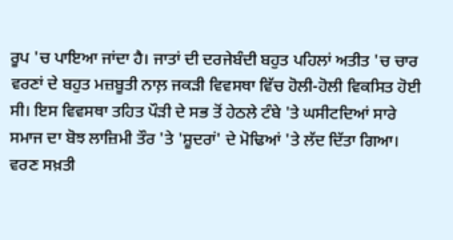ਰੂਪ 'ਚ ਪਾਇਆ ਜਾਂਦਾ ਹੈ। ਜਾਤਾਂ ਦੀ ਦਰਜੇਬੰਦੀ ਬਹੁਤ ਪਹਿਲਾਂ ਅਤੀਤ 'ਚ ਚਾਰ ਵਰਣਾਂ ਦੇ ਬਹੁਤ ਮਜ਼ਬੂਤੀ ਨਾਲ਼ ਜਕੜੀ ਵਿਵਸਥਾ ਵਿੱਚ ਹੋਲੀ-ਹੋਲੀ ਵਿਕਸਿਤ ਹੋਈ ਸੀ। ਇਸ ਵਿਵਸਥਾ ਤਹਿਤ ਪੌੜੀ ਦੇ ਸਭ ਤੋਂ ਹੇਠਲੇ ਟੰਬੇ 'ਤੇ ਘਸੀਟਦਿਆਂ ਸਾਰੇ ਸਮਾਜ ਦਾ ਬੋਝ ਲਾਜ਼ਿਮੀ ਤੌਰ 'ਤੇ 'ਸ਼ੂਦਰਾਂ' ਦੇ ਮੋਢਿਆਂ 'ਤੇ ਲੱਦ ਦਿੱਤਾ ਗਿਆ। ਵਰਣ ਸਖ਼ਤੀ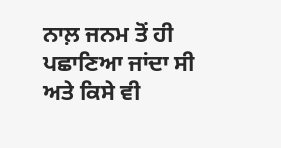ਨਾਲ਼ ਜਨਮ ਤੋਂ ਹੀ ਪਛਾਣਿਆ ਜਾਂਦਾ ਸੀ ਅਤੇ ਕਿਸੇ ਵੀ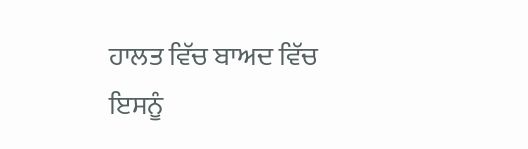ਹਾਲਤ ਵਿੱਚ ਬਾਅਦ ਵਿੱਚ ਇਸਨੂੰ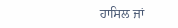ਹਾਸਿਲ ਜਾਂ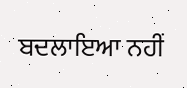ਬਦਲਾਇਆ ਨਹੀਂ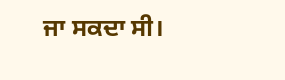ਜਾ ਸਕਦਾ ਸੀ।